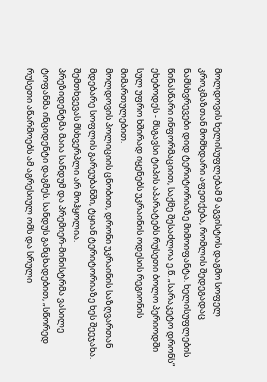მოლდოვის ხელისუფლებამ 9 აგვისტოს დაგმო სოფელ კროკმაზთან მომხდარი აფეთქება, რომლის შედეგადაც ნამსხვრევები დიდ ტერიტორიაზე მიმოიფანტა. ხელისუფლების წინასწარი ინფორმაციით, საქმე შესაძლოა ე.წ. „სარაკეტო დრონს“ ეხებოდეს - მსგავსი ტიპის აპარატებს რუსეთი ბოლო პერიოდში სულ უფრო ხშირად იყენებს უკრაინის ოდესის რეგიონის მიმართულებით.
მოლდოვის პოლიციის ცნობით, დრონი უკრაინის საზღვართან მდებარე სოფლის გარეუბანში, ტყიან ტერიტორიაზე ხეს შეეჯახა. შემთხვევას მსხვერპლი არ მოჰყოლია.
პრეზიდენტმა მაია სანდუმ და პრემიერ-მინისტრმა ვასილე ტოფანმა ინციდენტი დაგმეს. სანდუს განცხადებით, „სწორედ რუსეთი აწარმოებს ამ აგრესიულ ომს და სრული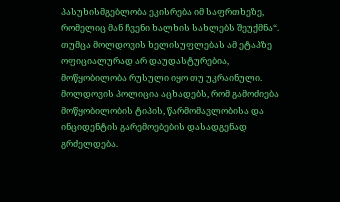პასუხისმგებლობა ეკისრება იმ საფრთხეზე, რომელიც მან ჩვენი ხალხის სახლებს შეუქმნა“.
თუმცა მოლდოვის ხელისუფლებას ამ ეტაპზე ოფიციალურად არ დაუდასტურებია, მოწყობილობა რუსული იყო თუ უკრაინული.
მოლდოვის პოლიცია აცხადებს, რომ გამოძიება მოწყობილობის ტიპის, წარმომავლობისა და ინციდენტის გარემოებების დასადგენად გრძელდება.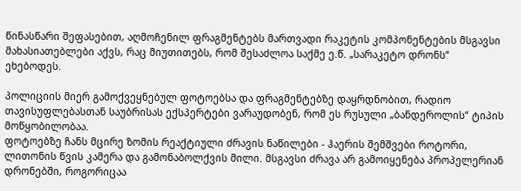წინასწარი შეფასებით, აღმოჩენილ ფრაგმენტებს მართვადი რაკეტის კომპონენტების მსგავსი მახასიათებლები აქვს, რაც მიუთითებს, რომ შესაძლოა საქმე ე.წ. „სარაკეტო დრონს“ ეხებოდეს.

პოლიციის მიერ გამოქვეყნებულ ფოტოებსა და ფრაგმენტებზე დაყრდნობით, რადიო თავისუფლებასთან საუბრისას ექსპერტები ვარაუდობენ, რომ ეს რუსული „ბანდეროლის“ ტიპის მოწყობილობაა.
ფოტოებზე ჩანს მცირე ზომის რეაქტიული ძრავის ნაწილები - ჰაერის შემშვები როტორი, ლითონის წვის კამერა და გამონაბოლქვის მილი. მსგავსი ძრავა არ გამოიყენება პროპელერიან დრონებში, როგორიცაა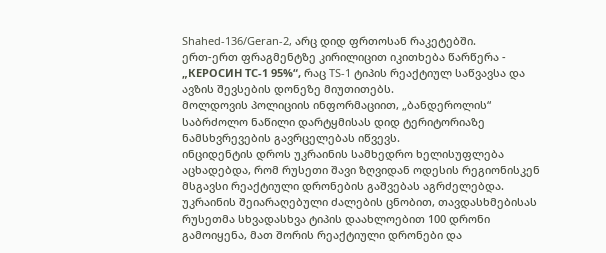Shahed-136/Geran-2, არც დიდ ფრთოსან რაკეტებში.
ერთ-ერთ ფრაგმენტზე კირილიცით იკითხება წარწერა - „КЕРОСИН ТС-1 95%“, რაც TS-1 ტიპის რეაქტიულ საწვავსა და ავზის შევსების დონეზე მიუთითებს.
მოლდოვის პოლიციის ინფორმაციით, „ბანდეროლის“ საბრძოლო ნაწილი დარტყმისას დიდ ტერიტორიაზე ნამსხვრევების გავრცელებას იწვევს.
ინციდენტის დროს უკრაინის სამხედრო ხელისუფლება აცხადებდა, რომ რუსეთი შავი ზღვიდან ოდესის რეგიონისკენ მსგავსი რეაქტიული დრონების გაშვებას აგრძელებდა. უკრაინის შეიარაღებული ძალების ცნობით, თავდასხმებისას რუსეთმა სხვადასხვა ტიპის დაახლოებით 100 დრონი გამოიყენა, მათ შორის რეაქტიული დრონები და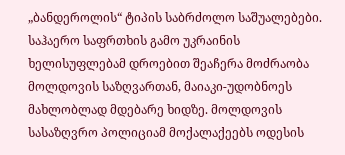„ბანდეროლის“ ტიპის საბრძოლო საშუალებები.
საჰაერო საფრთხის გამო უკრაინის ხელისუფლებამ დროებით შეაჩერა მოძრაობა მოლდოვის საზღვართან, მაიაკი-უდობნოეს მახლობლად მდებარე ხიდზე. მოლდოვის სასაზღვრო პოლიციამ მოქალაქეებს ოდესის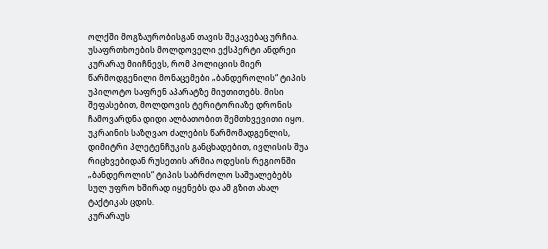ოლქში მოგზაურობისგან თავის შეკავებაც ურჩია.
უსაფრთხოების მოლდოველი ექსპერტი ანდრეი კურარაუ მიიჩნევს, რომ პოლიციის მიერ წარმოდგენილი მონაცემები „ბანდეროლის“ ტიპის უპილოტო საფრენ აპარატზე მიუთითებს. მისი შეფასებით, მოლდოვის ტერიტორიაზე დრონის ჩამოვარდნა დიდი ალბათობით შემთხვევითი იყო.
უკრაინის საზღვაო ძალების წარმომადგენლის, დიმიტრი პლეტენჩუკის განცხადებით, ივლისის შუა რიცხვებიდან რუსეთის არმია ოდესის რეგიონში „ბანდეროლის“ ტიპის საბრძოლო საშუალებებს სულ უფრო ხშირად იყენებს და ამ გზით ახალ ტაქტიკას ცდის.
კურარაუს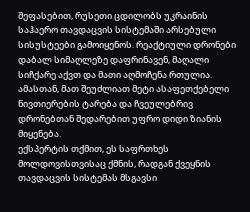შეფასებით, რუსეთი ცდილობს უკრაინის საჰაერო თავდაცვის სისტემაში არსებული სისუსტეები გამოიყენოს. რეაქტიული დრონები დაბალ სიმაღლეზე დაფრინავენ, მაღალი სიჩქარე აქვთ და მათი აღმოჩენა რთულია. ამასთან, მათ შეუძლიათ მეტი ასაფეთქებელი ნივთიერების ტარება და ჩვეულებრივ დრონებთან შედარებით უფრო დიდი ზიანის მიყენება.
ექსპერტის თქმით, ეს საფრთხეს მოლდოვისთვისაც ქმნის, რადგან ქვეყნის თავდაცვის სისტემას მსგავსი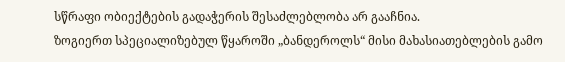სწრაფი ობიექტების გადაჭერის შესაძლებლობა არ გააჩნია.
ზოგიერთ სპეციალიზებულ წყაროში „ბანდეროლს“ მისი მახასიათებლების გამო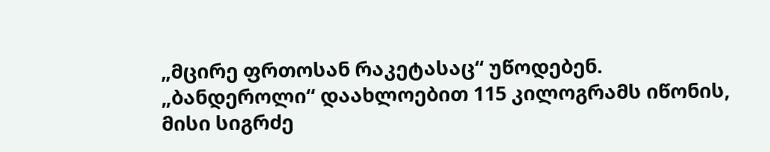„მცირე ფრთოსან რაკეტასაც“ უწოდებენ.
„ბანდეროლი“ დაახლოებით 115 კილოგრამს იწონის, მისი სიგრძე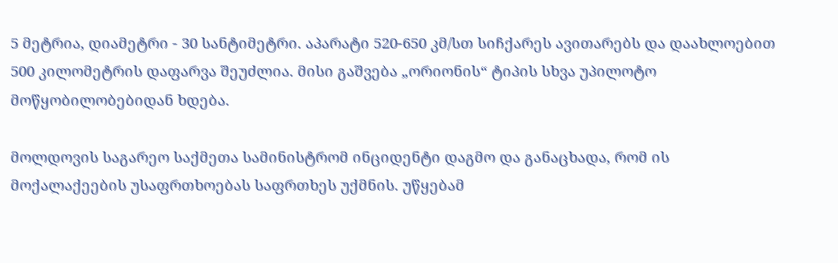5 მეტრია, დიამეტრი - 30 სანტიმეტრი. აპარატი 520-650 კმ/სთ სიჩქარეს ავითარებს და დაახლოებით 500 კილომეტრის დაფარვა შეუძლია. მისი გაშვება „ორიონის“ ტიპის სხვა უპილოტო მოწყობილობებიდან ხდება.

მოლდოვის საგარეო საქმეთა სამინისტრომ ინციდენტი დაგმო და განაცხადა, რომ ის მოქალაქეების უსაფრთხოებას საფრთხეს უქმნის. უწყებამ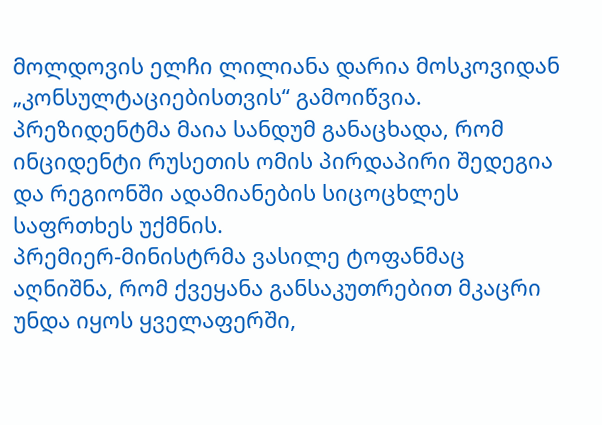მოლდოვის ელჩი ლილიანა დარია მოსკოვიდან „კონსულტაციებისთვის“ გამოიწვია.
პრეზიდენტმა მაია სანდუმ განაცხადა, რომ ინციდენტი რუსეთის ომის პირდაპირი შედეგია და რეგიონში ადამიანების სიცოცხლეს საფრთხეს უქმნის.
პრემიერ-მინისტრმა ვასილე ტოფანმაც აღნიშნა, რომ ქვეყანა განსაკუთრებით მკაცრი უნდა იყოს ყველაფერში,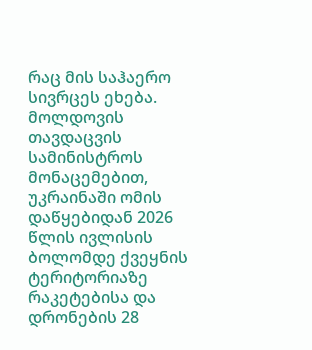რაც მის საჰაერო სივრცეს ეხება.
მოლდოვის თავდაცვის სამინისტროს მონაცემებით, უკრაინაში ომის დაწყებიდან 2026 წლის ივლისის ბოლომდე ქვეყნის ტერიტორიაზე რაკეტებისა და დრონების 28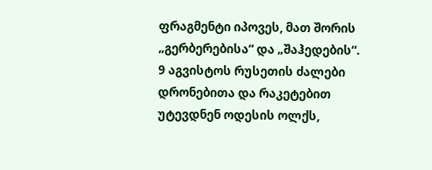ფრაგმენტი იპოვეს, მათ შორის „გერბერებისა“ და „შაჰედების“.
9 აგვისტოს რუსეთის ძალები დრონებითა და რაკეტებით უტევდნენ ოდესის ოლქს,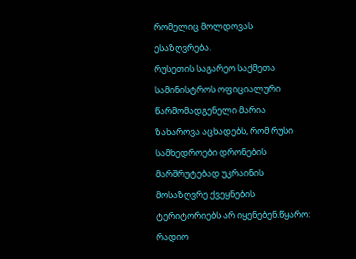რომელიც მოლდოვას ესაზღვრება.
რუსეთის საგარეო საქმეთა სამინისტროს ოფიციალური წარმომადგენელი მარია ზახაროვა აცხადებს, რომ რუსი სამხედროები დრონების მარშრუტებად უკრაინის მოსაზღვრე ქვეყნების ტერიტორიებს არ იყენებენ.წყარო: რადიო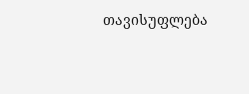თავისუფლება